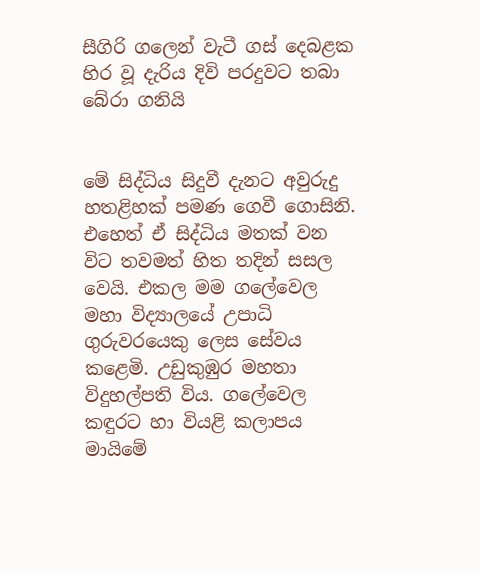සීගිරි ගලෙන් වැටී ගස් දෙබළක හිර වූ දැරිය දිවි පරදුවට තබා බේරා ගනියි


මේ සිද්ධිය සිදුවී දැනට අවුරුදු හතළිහක් පමණ ගෙවී ගොසිනි. එහෙත් ඒ සිද්ධිය මතක් වන විට තවමත් හිත තදින් සසල වෙයි. එකල මම ගලේවෙල මහා විද්‍යාලයේ උපාධි ගුරුවරයෙකු ලෙස සේවය කළෙමි. උඩුකුඹුර මහතා විදුහල්පති විය. ගලේවෙල කඳුරට හා වියළි කලාපය මායිමේ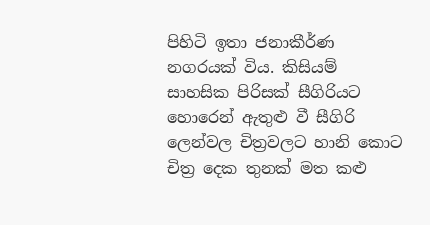පිහිටි ඉතා ජනාකීර්ණ නගරයක් විය. කිසියම් සාහසික පිරිසක් සීගිරියට හොරෙන් ඇතුළු වී සීගිරි ලෙන්වල චිත්‍රවලට හානි කොට චිත්‍ර දෙක තුනක් මත කළු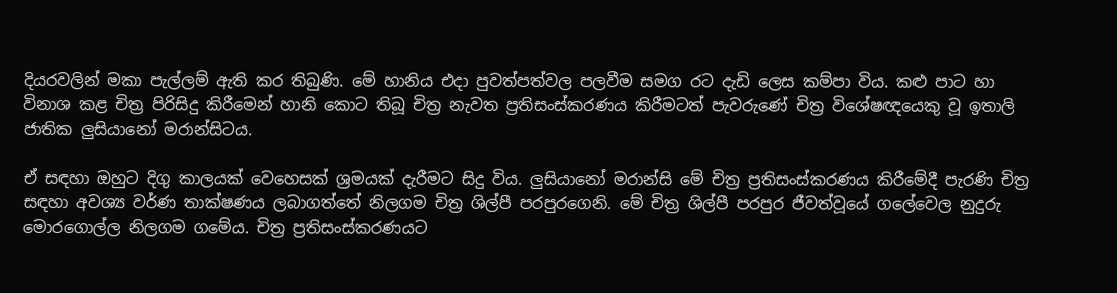දියරවලින් මකා පැල්ලම් ඇති කර තිබුණි. මේ හානිය එදා පුවත්පත්වල පලවීම සමග රට දැඩි ලෙස කම්පා විය. කළු පාට හා විනාශ කළ චිත්‍ර පිරිසිදු කිරීමෙන් හානි කොට තිබූ චිත්‍ර නැවත ප්‍රතිසංස්කරණය කිරීමටත් පැවරුණේ චිත්‍ර විශේෂඥයෙකු වූ ඉතාලි ජාතික ලුසියානෝ මරාන්සිටය.

ඒ සඳහා ඔහුට දිගු කාලයක් වෙහෙසක් ශ්‍රමයක් දැරීමට සිදු විය. ලුසියානෝ මරාන්සි මේ චිත්‍ර ප්‍රතිසංස්කරණය කිරීමේදී පැරණි චිත්‍ර සඳහා අවශ්‍ය වර්ණ තාක්ෂණය ලබාගත්තේ නිලගම චිත්‍ර ශිල්පී පරපුරගෙනි. මේ චිත්‍ර ශිල්පී පරපුර ජීවත්වූයේ ගලේවෙල නුදුරු මොරගොල්ල නිලගම ගමේය. චිත්‍ර ප්‍රතිසංස්කරණයට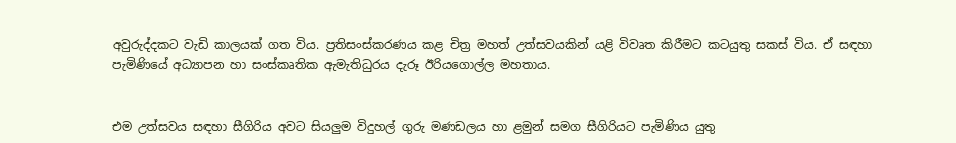අවුරුද්දකට වැඩි කාලයක් ගත විය. ප්‍රතිසංස්කරණය කළ චිත්‍ර මහත් උත්සවයකින් යළි විවෘත කිරීමට කටයුතු සකස් විය. ඒ සඳහා පැමිණියේ අධ්‍යාපන හා සංස්කෘතික ඇමැතිධුරය දැරූ ඊරියගොල්ල මහතාය.


එම උත්සවය සඳහා සීගිරිය අවට සියලුම විදුහල් ගුරු මණඩලය හා ළමුන් සමග සීගිරියට පැමිණිය යුතු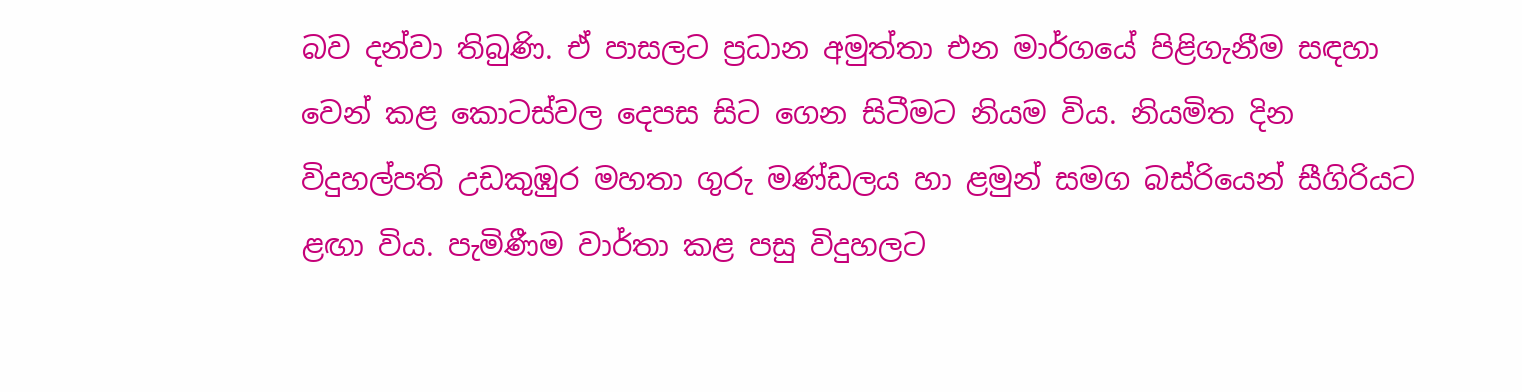බව දන්වා තිබුණි. ඒ පාසලට ප්‍රධාන අමුත්තා එන මාර්ගයේ පිළිගැනීම සඳහා වෙන් කළ කොටස්වල දෙපස සිට ගෙන සිටීමට නියම විය. නියමිත දින විදුහල්පති උඩකුඹුර මහතා ගුරු මණ්ඩලය හා ළමුන් සමග බස්රියෙන් සීගිරියට ළඟා විය. පැමිණීම වාර්තා කළ පසු විදුහලට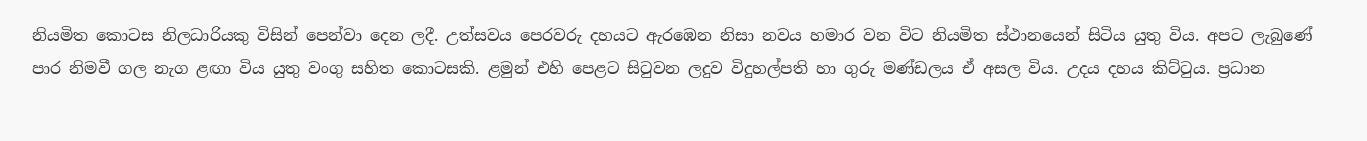නියමිත කොටස නිලධාරියකු විසින් පෙන්වා දෙන ලදී. උත්සවය පෙරවරු දහයට ඇරඹෙන නිසා නවය හමාර වන විට නියමිත ස්ථානයෙන් සිටිය යුතු විය. අපට ලැබුණේ පාර නිමවී ගල නැග ළඟා විය යුතු වංගු සහිත කොටසකි. ළමුන් එහි පෙළට සිටුවන ලදුව විදුහල්පති හා ගුරු මණ්‍ඩලය ඒ අසල විය. උදය දහය කිට්ටුය. ප්‍රධාන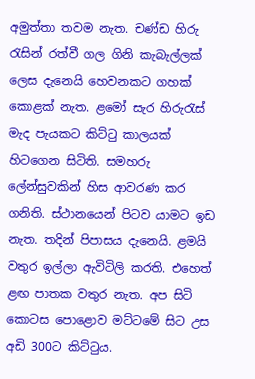අමුත්තා තවම නැත. චණ්ඩ හිරු රැසින් රත්වී ගල ගිනි කැබැල්ලක් ලෙස දැනෙයි හෙවනකට ගහක් කොළක් නැත. ළමෝ සැර හිරුරැස් මැද පැයකට කිට්ටු කාලයක් හිටගෙන සිටිති. සමහරු ලේන්සුවකින් හිස ආවරණ කර ගනිති. ස්ථානයෙන් පිටව යාමට ඉඩ නැත. තදින් පිපාසය දැනෙයි. ළමයි වතුර ඉල්ලා ඇවිටිලි කරති. එහෙත් ළඟ පාතක වතුර නැත. අප සිටි කොටස පොළොව මට්ටමේ සිට උස අඩි 300ට කිට්ටුය.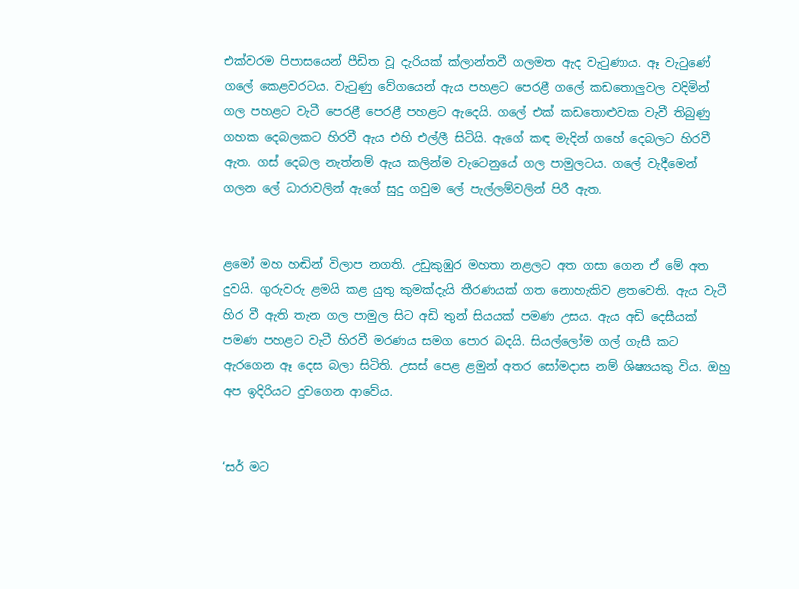එක්වරම පිපාසයෙන් පීඩිත වූ දැරියක් ක්ලාන්තවී ගලමත ඇද වැටුණාය. ඈ වැටුණේ ගලේ කෙළවරටය. වැටුණු වේගයෙන් ඇය පහළට පෙරළී ගලේ කඩතොලුවල වදිමින් ගල පහළට වැටී පෙරළී පෙරළී පහළට ඇදෙයි. ගලේ එක් කඩතොළුවක වැවී තිබුණු ගහක දෙබලකට හිරවී ඇය එහි එල්ලී සිටියි. ඇගේ කඳ මැදින් ගහේ දෙබලට හිරවී ඇත. ගස් දෙබල නැත්නම් ඇය කලින්ම වැටෙනුයේ ගල පාමුලටය. ගලේ වැදීමෙන් ගලන ලේ ධාරාවලින් ඇගේ සුදු ගවුම ලේ පැල්ලම්වලින් පිරී ඇත.


ළමෝ මහ හඬින් විලාප නගති. උඩුකුඹුර මහතා නළලට අත ගසා ගෙන ඒ මේ අත දුවයි. ගුරුවරු ළමයි කළ යුතු කුමක්දැයි තීරණයක් ගත නොහැකිව ළතවෙති. ඇය වැටී හිර වී ඇති තැන ගල පාමුල සිට අඩි තුන් සියයක් පමණ උසය. ඇය අඩි දෙසීයක් පමණ පහළට වැටී හිරවී මරණය සමග පොර බදයි. සියල්ලෝම ගල් ගැසී කට ඇරගෙන ඈ දෙස බලා සිටිති. උසස් පෙළ ළමුන් අතර සෝමදාස නම් ශිෂ්‍යයකු විය. ඔහු අප ඉදිරියට දුවගෙන ආවේය.


‘සර් මට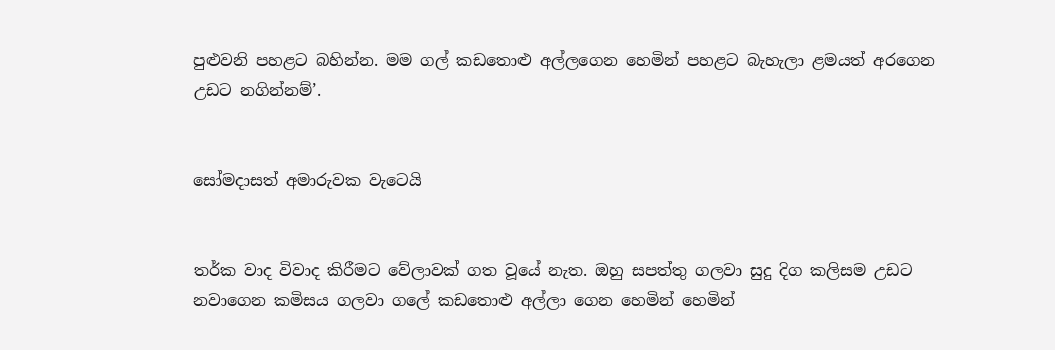පුළුවනි පහළට බහින්න. මම ගල් කඩතොළු අල්ලගෙන හෙමින් පහළට බැහැලා ළමයත් අරගෙන උඩට නගින්නම්’.


සෝමදාසත් අමාරුවක වැටෙයි


තර්ක වාද විවාද කිරීමට වේලාවක් ගත වූයේ නැත. ඔහු සපත්තු ගලවා සුදු දිග කලිසම උඩට නවාගෙන කමිසය ගලවා ගලේ කඩතොළු අල්ලා ගෙන හෙමින් හෙමින්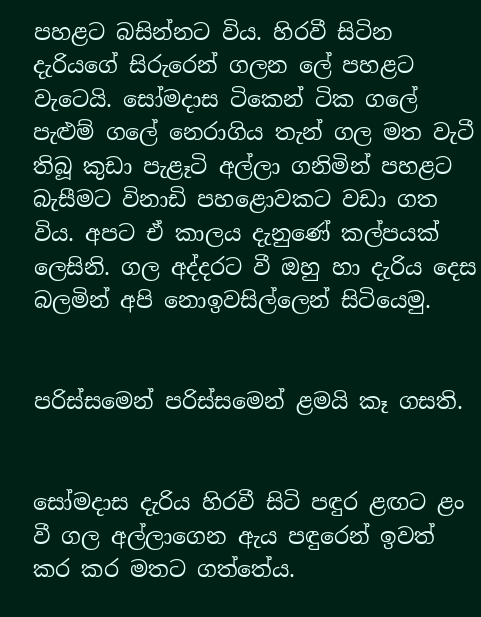පහළට බසින්නට විය. හිරවී සිටින දැරියගේ සිරුරෙන් ගලන ලේ පහළට වැටෙයි. සෝමදාස ටිකෙන් ටික ගලේ පැළුම් ගලේ නෙරාගිය තැන් ගල මත වැටී තිබූ කුඩා පැළෑටි අල්ලා ගනිමින් පහළට බැසීමට විනාඩි පහළොවකට වඩා ගත විය. අපට ඒ කාලය දැනුණේ කල්පයක් ලෙසිනි. ගල අද්දරට වී ඔහු හා දැරිය දෙස බලමින් අපි නොඉවසිල්ලෙන් සිටියෙමු.


පරිස්සමෙන් පරිස්සමෙන් ළමයි කෑ ගසති.


සෝමදාස දැරිය හිරවී සිටි පඳුර ළඟට ළං වී ගල අල්ලාගෙන ඇය පඳුරෙන් ඉවත් කර කර මතට ගත්තේය.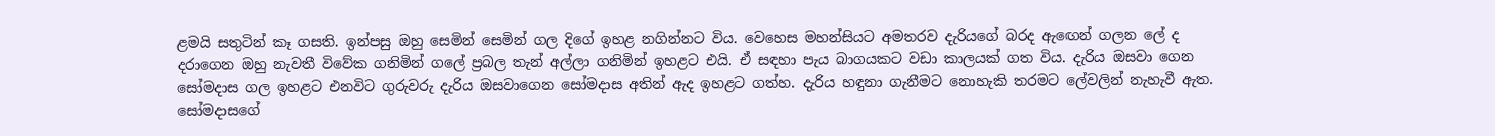ළමයි සතුටින් කෑ ගසති. ඉන්පසු ඔහු සෙමින් සෙමින් ගල දිගේ ඉහළ නගින්නට විය. වෙහෙස මහන්සියට අමතරව දැරියගේ බරද ඇඟෙන් ගලන ලේ ද දරාගෙන ඔහු නැවතී විවේක ගනිමින් ගලේ ප්‍රබල තැන් අල්ලා ගනිමින් ඉහළට එයි. ඒ සඳහා පැය බාගයකට වඩා කාලයක් ගත විය. දැරිය ඔසවා ගෙන සෝමදාස ගල ඉහළට එනවිට ගුරුවරු දැරිය ඔසවාගෙන සෝමදාස අතින් ඇද ඉහළට ගත්හ. දැරිය හඳුනා ගැනීමට නොහැකි තරමට ලේවලින් නැහැවී ඇත. සෝමදාසගේ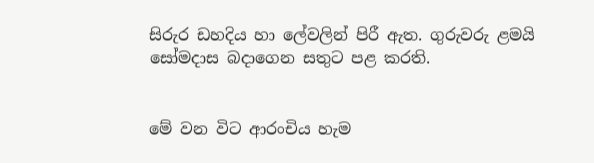සිරුර ඩහදිය හා ලේවලින් පිරී ඇත. ගුරුවරු ළමයි සෝමදාස බදාගෙන සතුට පළ කරති.


මේ වන විට ආරංචිය හැම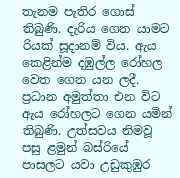තැනම පැතිර ගොස් තිබුණි. දැරිය ගෙන යාමට රියක් සූදානම් විය. ඇය කෙළින්ම දඹුල්ල රෝහල වෙත ගෙන යන ලදී. ප්‍රධාන අමුත්තා එන විට ඇය රෝහලට ගෙන යමින් තිබුණි. උත්සවය නිමවූ පසු ළමුන් බස්රියේ පාසලට යවා උඩුකුඹුර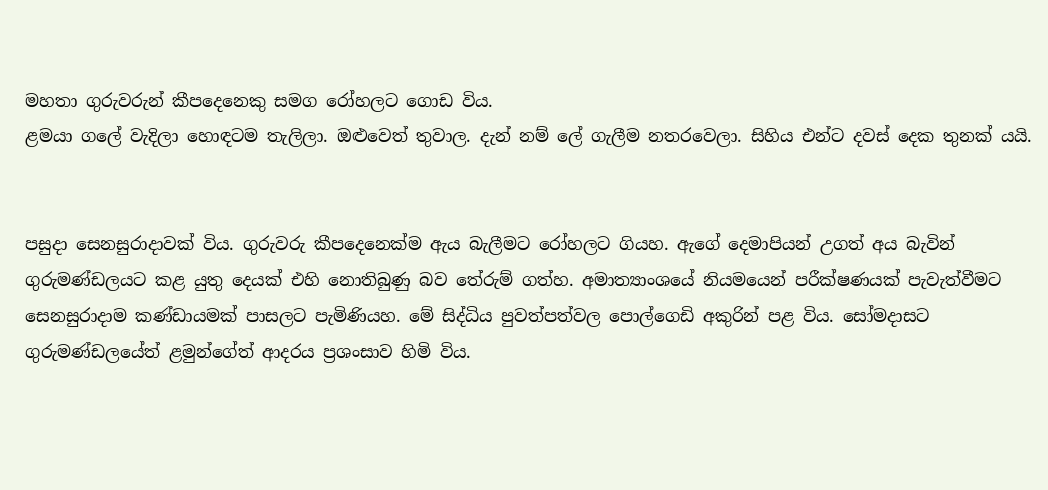මහතා ගුරුවරුන් කීපදෙනෙකු සමග රෝහලට ගොඩ විය.
ළමයා ගලේ වැදිලා හොඳටම තැලිලා. ඔළුවෙත් තුවාල. දැන් නම් ලේ ගැලීම නතරවෙලා. සිහිය එන්ට දවස් දෙක තුනක් යයි.


පසුදා සෙනසුරාදාවක් විය. ගුරුවරු කීපදෙනෙක්ම ඇය බැලීමට රෝහලට ගියහ. ඇගේ දෙමාපියන් උගත් අය බැවින් ගුරුමණ්ඩලයට කළ යුතු දෙයක් එහි නොතිබුණු බව තේරුම් ගත්හ. අමාත්‍යාංශයේ නියමයෙන් පරීක්ෂණයක් පැවැත්වීමට සෙනසුරාදාම කණ්ඩායමක් පාසලට පැමිණියහ. මේ සිද්ධිය පුවත්පත්වල පොල්ගෙඩි අකුරින් පළ විය. සෝමදාසට ගුරුමණ්ඩලයේත් ළමුන්ගේත් ආදරය ප්‍රශංසාව හිමි විය.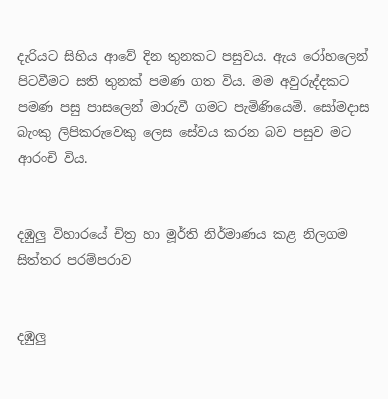දැරියට සිහිය ආවේ දින තුනකට පසුවය. ඇය රෝහලෙන් පිටවීමට සති තුනක් පමණ ගත විය. මම අවුරුද්දකට පමණ පසු පාසලෙන් මාරුවී ගමට පැමිණියෙමි. සෝමදාස බැංකු ලිපිකරුවෙකු ලෙස සේවය කරන බව පසුව මට ආරංචි විය.


දඹුලු විහාරයේ චිත්‍ර හා මූර්ති නිර්මාණය කළ නිලගම සිත්තර පරම්පරාව


දඹුලු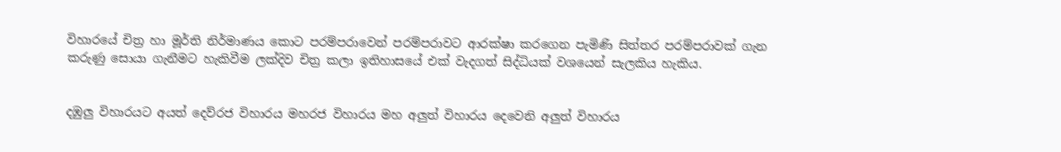විහාරයේ චිත්‍ර හා මූර්ති නිර්මාණය කොට පරම්පරාවෙන් පරම්පරාවට ආරක්ෂා කරගෙන පැමිණි සිත්තර පරම්පරාවක් ගැන කරුණු සොයා ගැනීමට හැකිවීම ලක්දිව චිත්‍ර කලා ඉතිහාසයේ එක් වැදගත් සිද්ධියක් වශයෙන් සැලකිය හැකිය.


දඹුලු විහාරයට අයත් දෙව්රජ විහාරය මහරජ විහාරය මහ අලුත් විහාරය දෙවෙනි අලුත් විහාරය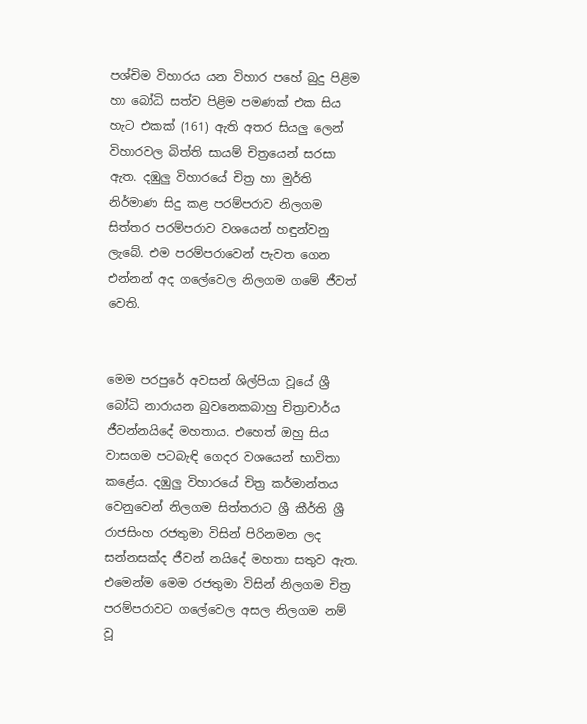පශ්චිම විහාරය යන විහාර පහේ බුදු පිළිම හා බෝධි සත්ව පිළිම පමණක් එක සිය හැට එකක් (161) ඇති අතර සියලු ලෙන් විහාරවල බිත්ති සායම් චිත්‍රයෙන් සරසා ඇත. දඹුලු විහාරයේ චිත්‍ර හා මුර්ති නිර්මාණ සිදු කළ පරම්පරාව නිලගම සිත්තර පරම්පරාව වශයෙන් හඳුන්වනු ලැබේ. එම පරම්පරාවෙන් පැවත ගෙන එන්නන් අද ගලේවෙල නිලගම ගමේ ජීවත් වෙති.


මෙම පරපුරේ අවසන් ශිල්පියා වූයේ ශ්‍රී බෝධි නාරායන බුවනෙකබාහු චිත්‍රාචාර්ය ජීවන්නයිදේ මහතාය. එහෙත් ඔහු සිය වාසගම පටබැඳි ගෙදර වශයෙන් භාවිතා කළේය. දඹුලු විහාරයේ චිත්‍ර කර්මාන්තය වෙනුවෙන් නිලගම සිත්තරාට ශ්‍රී කීර්ති ශ්‍රී රාජසිංහ රජතුමා විසින් පිරිනමන ලද සන්නසක්ද ජීවන් නයිදේ මහතා සතුව ඇත. එමෙන්ම මෙම රජතුමා විසින් නිලගම චිත්‍ර පරම්පරාවට ගලේවෙල අසල නිලගම නම් වූ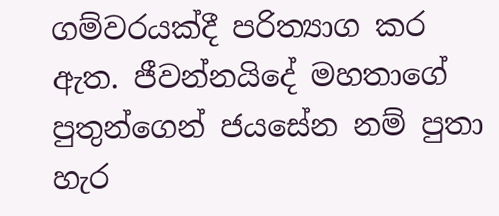ගම්වරයක්දී පරිත්‍යාග කර ඇත. ජීවන්නයිදේ මහතාගේ පුතුන්ගෙන් ජයසේන නම් පුතා හැර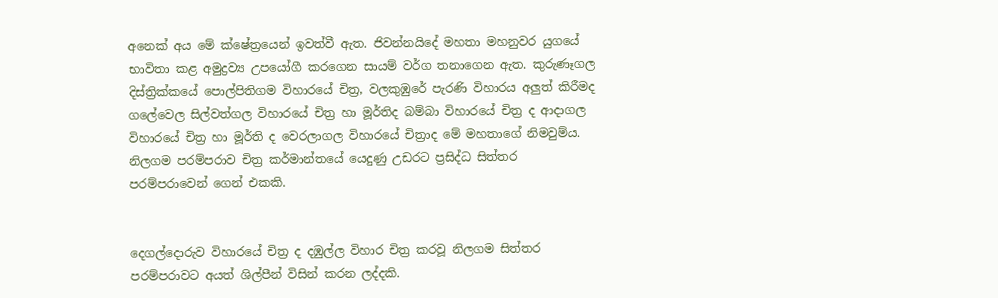අනෙක් අය මේ ක්ෂේත්‍රයෙන් ඉවත්වී ඇත. ජිවන්නයිදේ මහතා මහනුවර යුගයේ භාවිතා කළ අමුද්‍රව්‍ය උපයෝගී කරගෙන සායම් වර්ග තනාගෙන ඇත. කුරුණෑගල දිස්ත්‍රික්කයේ පොල්පිතිගම විහාරයේ චිත්‍ර, වලකුඹුරේ පැරණි විහාරය අලුත් කිරීමද ගලේවෙල සිල්වත්ගල විහාරයේ චිත්‍ර හා මූර්තිද බම්බා විහාරයේ චිත්‍ර ද ආදාගල විහාරයේ චිත්‍ර හා මූර්ති ද වෙරලාගල විහාරයේ චිත්‍රාද මේ මහතාගේ නිමවුම්ය. නිලගම පරම්පරාව චිත්‍ර කර්මාන්තයේ යෙදුණු උඩරට ප්‍රසිද්ධ සිත්තර පරම්පරාවෙන් ගෙන් එකකි.


දෙගල්දොරුව විහාරයේ චිත්‍ර ද දඹුල්ල විහාර චිත්‍ර කරවූ නිලගම සිත්තර පරම්පරාවට අයත් ශිල්පීන් විසින් කරන ලද්දකි.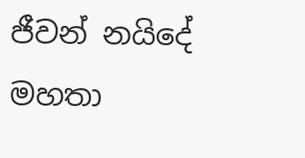ජීවන් නයිදේ මහතා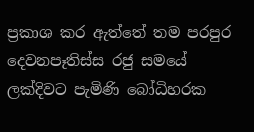ප්‍රකාශ කර ඇත්තේ තම පරපුර දෙවනපෑතිස්ස රජු සමයේ ලක්දිවට පැමිණි බෝධිහරක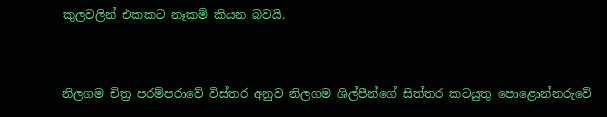කුලවලින් එකකට නෑකම් කියන බවයි.


නිලගම චිත්‍ර පරම්පරාවේ විස්තර අනුව නිලගම ශිල්පීන්ගේ සිත්තර කටයුතු පොළොන්නරුවේ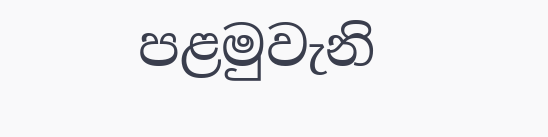පළමුවැනි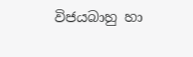විජයබාහු හා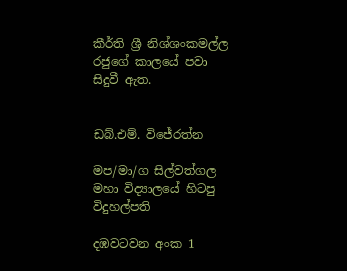කීර්ති ශ්‍රී නිශ්ශංකමල්ල රජුගේ කාලයේ පවා සිදුවී ඇත.


ඩබ්.එම්. විජේරත්න

මප/මා/ග සිල්වත්ගල මහා විද්‍යාලයේ හිටපු විදුහල්පති

දඹවටවන අංක 1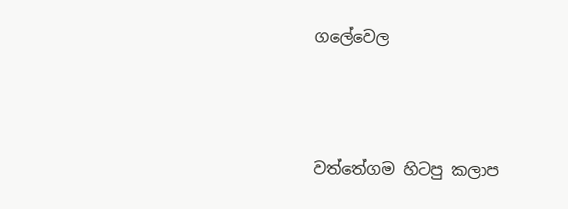ගලේවෙල





වත්තේගම හිටපු කලාප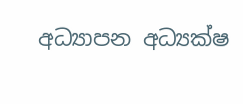අධ්‍යාපන අධ්‍යක්ෂ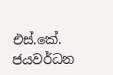එස්.කේ. ජයවර්ධන